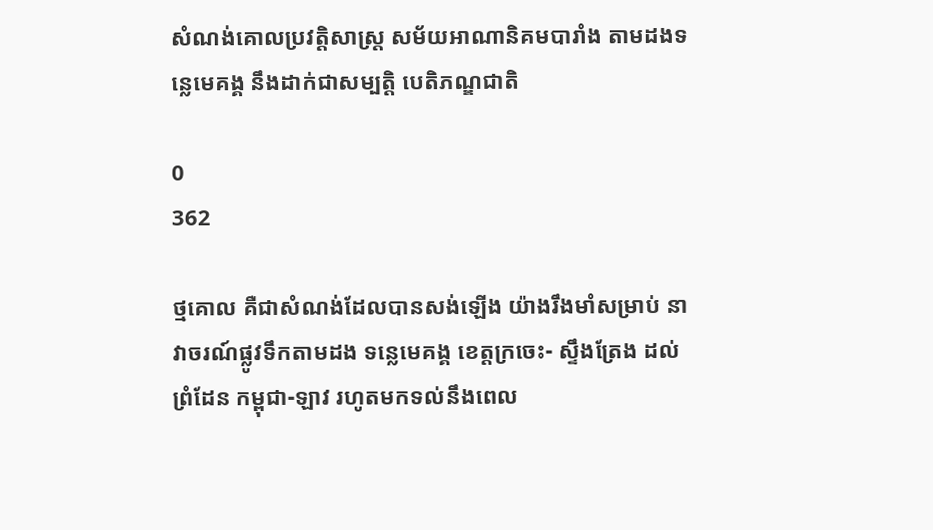សំណង់គោលប្រវត្តិសាស្ត្រ សម័យអាណានិគមបារាំង តាមដងទន្លេមេគង្គ នឹងដាក់ជាសម្បត្តិ បេតិភណ្ឌជាតិ

0
362

ថ្មគោល គឺជាសំណង់ដែលបានសង់ឡើង យ៉ាងរឹងមាំសម្រាប់ នាវាចរណ៍ផ្លូវទឹកតាមដង ទន្លេមេគង្គ ខេត្តក្រចេះ- ស្ទឹងត្រែង ដល់ព្រំដែន កម្ពុជា-ឡាវ រហូតមកទល់នឹងពេល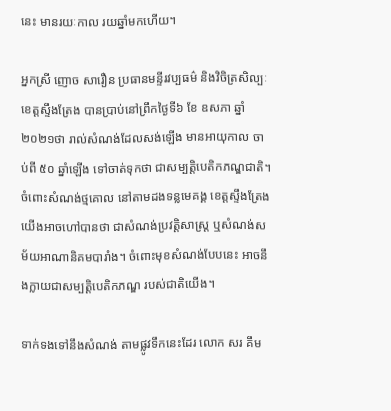នេះ មានរយៈកាល រយឆ្នាំមកហើយ។

អ្នកស្រី ញោច សារឿន ប្រធានមន្ទីរវប្បធម៌ និងវិចិត្រសិល្បៈ ខេត្តស្ទឹងត្រែង បានប្រាប់នៅព្រឹកថ្ងៃទី៦ ខែ ឧសភា ឆ្នាំ២០២១ថា រាល់សំណង់ដែលសង់ឡើង មានអាយុកាល ចាប់ពី ៥០ ឆ្នាំឡើង ទៅចាត់ទុកថា ជាសម្បត្តិបេតិកភណ្ឌជាតិ។ ចំពោះសំណង់ថ្មគោល នៅតាមដងទន្លមេគង្គ ខេត្តស្ទឹងត្រែង យើងអាចហៅបានថា ជាសំណង់ប្រវត្តិសាស្ត្រ ឬសំណង់សម័យអាណានិគមបារាំង។ ចំពោះមុខសំណង់បែបនេះ អាចនឹងក្លាយជាសម្បត្តិបេតិកភណ្ឌ របស់ជាតិយើង។

ទាក់ទងទៅនឹងសំណង់ តាមផ្លូវទឹកនេះដែរ លោក សរ គឹម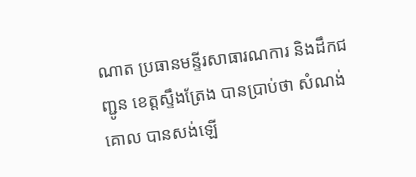ណាត ប្រធានមន្ទីរសាធារណការ និងដឹកជញ្ជូន ខេត្តស្ទឹងត្រែង បានប្រាប់ថា សំណង់គោល បានសង់ឡើ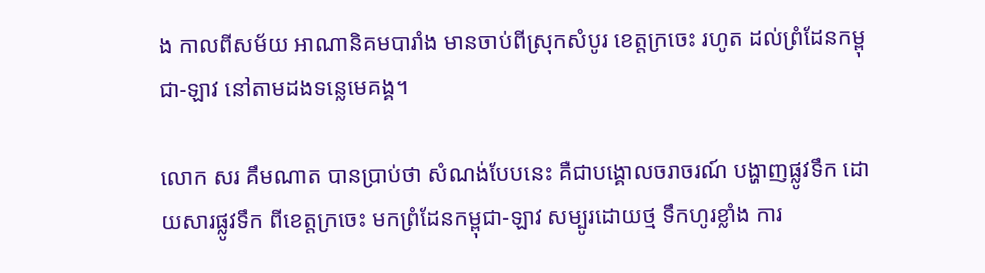ង កាលពីសម័យ អាណានិគមបារាំង មានចាប់ពីស្រុកសំបូរ ខេត្តក្រចេះ រហូត ដល់ព្រំដែនកម្ពុជា-ឡាវ នៅតាមដងទន្លេមេគង្គ។

លោក សរ គឹមណាត បានប្រាប់ថា សំណង់បែបនេះ គឺជាបង្គោលចរាចរណ៍ បង្ហាញផ្លូវទឹក ដោយសារផ្លូវទឹក ពីខេត្តក្រចេះ មកព្រំដែនកម្ពុជា-ឡាវ សម្បូរដោយថ្ម ទឹកហូរខ្លាំង ការ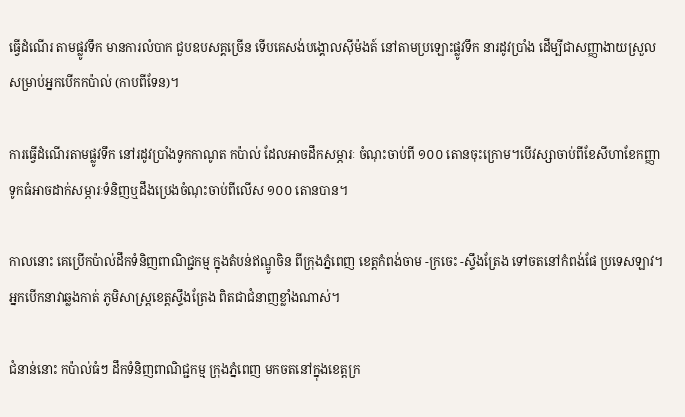ធ្វើដំណើរ តាមផ្លូវទឹក មានការលំបាក ជួបឧបសគ្គច្រើន ទើបគេសង់បង្គោលស៊ីម៉ងត៍ នៅតាមប្រឡោះផ្លូវទឹក នារដូវប្រាំង ដើម្បីជាសញ្ញាងាយស្រួល សម្រាប់អ្នកបើកកប៉ាល់ (កាបពីទែន)។

ការធ្វើដំណើរតាមផ្លូវទឹក នៅរដូវប្រាំងទូកកាណូត កប៉ាល់ ដែលអាចដឹកសម្ភារៈ ចំណុះចាប់ពី ១០០ តោនចុះក្រោម។បើវស្សាចាប់ពីខែសីហាខែកញ្ញាទូកធំអាចដាក់សម្ភារៈទំនិញឬដឹងប្រេងចំណុះចាប់ពីលើស ១០០ តោនបាន។

កាលនោះ គេប្រើកប៉ាល់ដឹកទំនិញពាណិជ្ជកម្ម ក្នុងតំបន់ឥណ្ឌូចិន ពីក្រុងភ្នំពេញ ខេត្តកំពង់ចាម -ក្រចេះ -ស្ទឹងត្រែង ទៅចតនៅកំពង់ផែ ប្រទេសឡាវ។ អ្នកបើកនាវាឆ្លងកាត់ ភូមិសាស្ត្រខេត្តស្ទឹងត្រែង ពិតជាជំនាញខ្លាំងណាស់។

ជំនាន់នោះ កប៉ាល់ធំៗ ដឹកទំនិញពាណិជ្ជកម្ម ក្រុងភ្នំពេញ មកចតនៅក្នុងខេត្តក្រ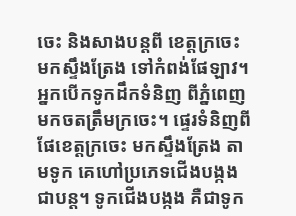ចេះ និងសាងបន្តពី ខេត្តក្រចេះ មកស្ទឹងត្រែង ទៅកំពង់ផែឡាវ។ អ្នកបើកទូកដឹកទំនិញ ពីភ្នំពេញមកចតត្រឹមក្រចេះ។ ផ្ទេរទំនិញពីផែខេត្តក្រចេះ មកស្ទឹងត្រែង តាមទូក គេហៅប្រភេទជើងបង្កងជាបន្ត។ ទូកជើងបង្កង គឺជាទូក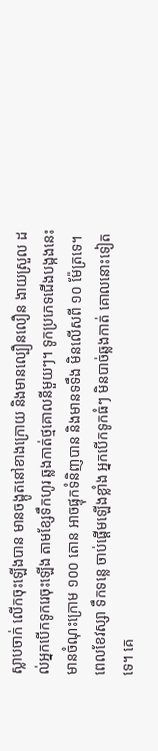ស្លាបចាក់ លើកចុះឡើងបាន មានចង្កូតនៅខាងក្រោយ និងមានល្បឿនលឿន ងាយស្រួល ដល់អ្នកបើកទូករេចុះឡើង តាមខ្សែទឹកហូរ ឆ្លងកាត់ថ្មគោលនីមួយៗ។ ទូកប្រភេទជើងបង្កងនេះ មានចំណុះក្រោម ១០០ តោន អាចផ្ទុកទំនិញបាន និងមានទទឹង មិនលើសពី ១០ ម៉ែត្រទេ។ ពេលខែវស្សា ទឹកទន្លេ ចាប់ផ្ដើមឡើងខ្លាំង អ្នកបើកទូកធំៗ មិនបាច់ឆ្លងកាត់ គោលនោះទៀតទេ។ គេ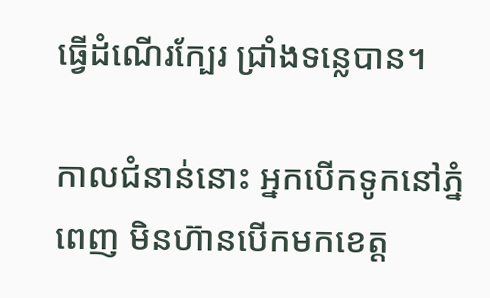ធ្វើដំណើរក្បែរ ជ្រាំងទន្លេបាន។

កាលជំនាន់នោះ អ្នកបើកទូកនៅភ្នំពេញ មិនហ៊ានបើកមកខេត្ត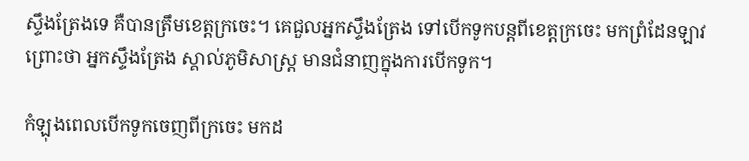ស្ទឹងត្រែងទេ គឺបានត្រឹមខេត្តក្រចេះ។ គេជួលអ្នកស្ទឹងត្រែង ទៅបើកទូកបន្តពីខេត្តក្រចេះ មកព្រំដែនឡាវ ព្រោះថា អ្នកស្ទឹងត្រែង ស្គាល់ភូមិសាស្ត្រ មានជំនាញក្នុងការបើកទូក។

កំឡុងពេលបើកទូកចេញពីក្រចេះ មកដ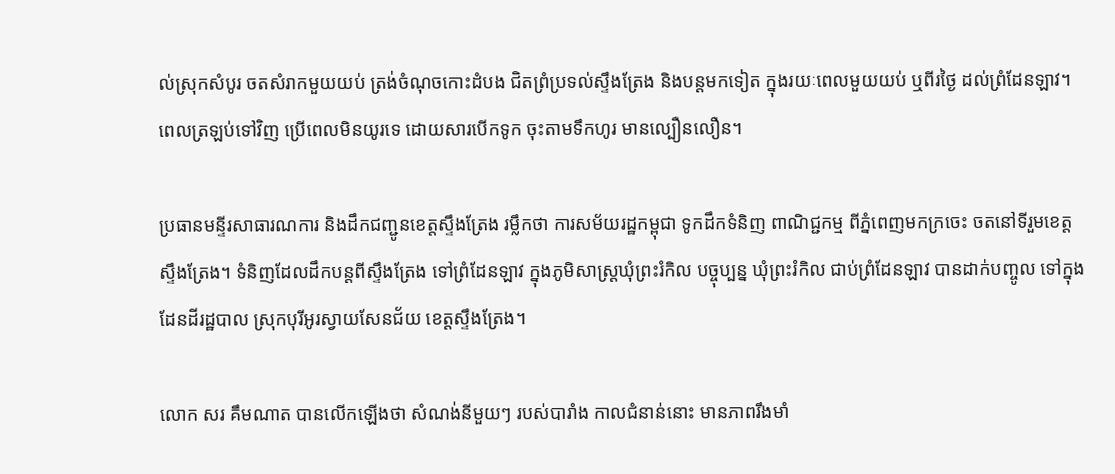ល់ស្រុកសំបូរ ចតសំរាកមួយយប់ ត្រង់ចំណុចកោះដំបង ជិតព្រំប្រទល់ស្ទឹងត្រែង និងបន្តមកទៀត ក្នុងរយៈពេលមួយយប់ ឬពីរថ្ងៃ ដល់ព្រំដែនឡាវ។ ពេលត្រឡប់ទៅវិញ ប្រើពេលមិនយូរទេ ដោយសារបើកទូក ចុះតាមទឹកហូរ មានល្បឿនលឿន។

ប្រធានមន្ទីរសាធារណការ និងដឹកជញ្ជូនខេត្តស្ទឹងត្រែង រម្លឹកថា ការសម័យរដ្ឋកម្ពុជា ទូកដឹកទំនិញ ពាណិជ្ជកម្ម ពីភ្នំពេញមកក្រចេះ ចតនៅទីរួមខេត្តស្ទឹងត្រែង។ ទំនិញដែលដឹកបន្តពីស្ទឹងត្រែង ទៅព្រំដែនឡាវ ក្នុងភូមិសាស្ត្រឃុំព្រះរំកិល បច្ចុប្បន្ន ឃុំព្រះរំកិល ជាប់ព្រំដែនឡាវ បានដាក់បញ្ចូល ទៅក្នុងដែនដីរដ្ឋបាល ស្រុកបុរីអូរស្វាយសែនជ័យ ខេត្តស្ទឹងត្រែង។

លោក សរ គឹមណាត បានលើកឡើងថា សំណង់នីមួយៗ របស់បារាំង កាលជំនាន់នោះ មានភាពរឹងមាំ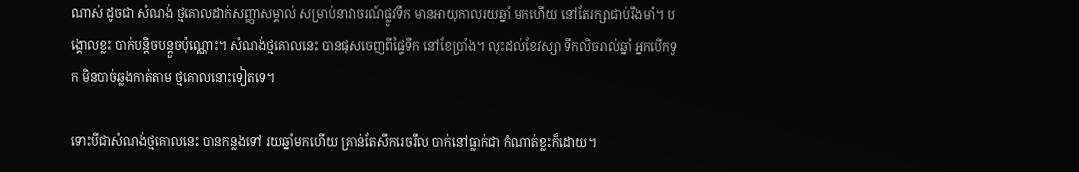ណាស់ ដូចជា សំណង់ ថ្មគោលដាក់សញ្ញាសម្គាល់ សម្រាប់នាវាចរណ៍ផ្លូវទឹក មានអាយុកាលរយឆ្នាំ មកហើយ នៅតែរក្សាជាប់រឹងមាំ។ បង្គោលខ្លះ បាក់បន្តិចបន្តួចប៉ុណ្ណោះ។ សំណង់ថ្មគោលនេះ បានផុសចេញពីផ្ទៃទឹក នៅខែប្រាំង។ លុះដល់ខែវស្សា ទឹកលិចរាល់ឆ្នាំ អ្នកបើកទូក មិនបាច់ឆ្លងកាត់តាម ថ្មគោលនោះទៀតទេ។

ទោះបីជាសំណង់ថ្មគោលនេះ បានកន្លងទៅ រយឆ្នាំមកហើយ គ្រាន់តែសឹករេចរឹល បាក់នៅធ្លាក់ជា កំណាត់ខ្លះក៏ដោយ។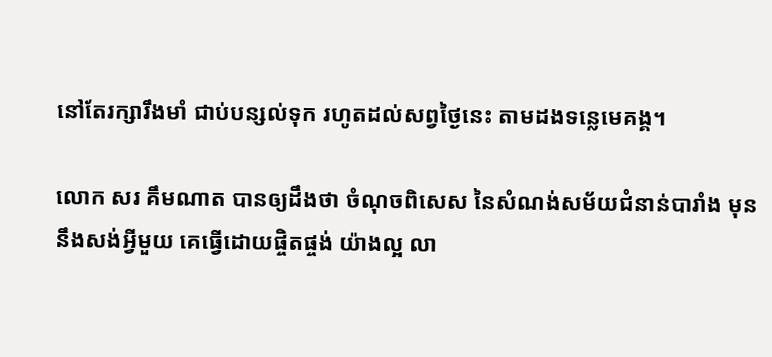នៅតែរក្សារឹងមាំ ជាប់បន្សល់ទុក រហូតដល់សព្វថ្ងៃនេះ តាមដងទន្លេមេគង្គ។

លោក សរ គឹមណាត បានឲ្យដឹងថា ចំណុចពិសេស នៃសំណង់សម័យជំនាន់បារាំង មុននឹងសង់អ្វីមួយ គេធ្វើដោយផ្ចិតផ្ចង់ យ៉ាងល្អ លា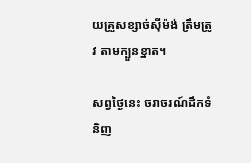យគ្រួសខ្សាច់ស៊ីម៉ង់ ត្រឹមត្រូវ តាមក្បួនខ្នាត។

សព្វថ្ងៃនេះ ចរាចរណ៍ដឹកទំនិញ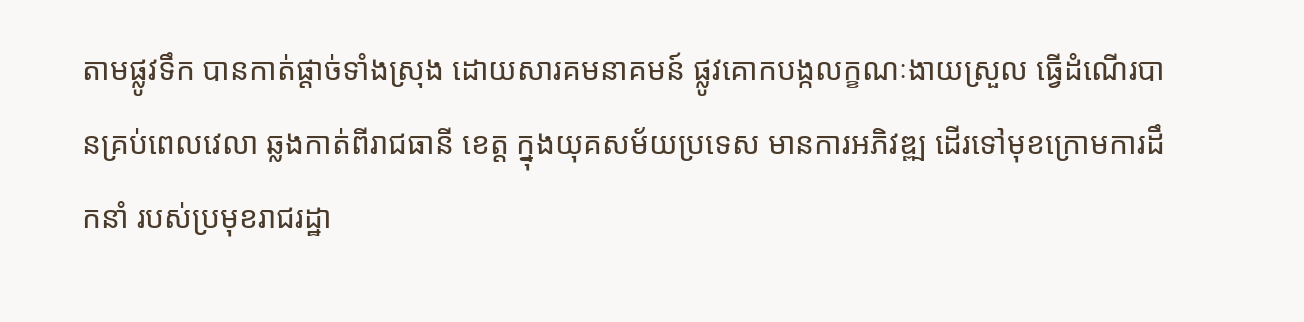តាមផ្លូវទឹក បានកាត់ផ្ដាច់ទាំងស្រុង ដោយសារគមនាគមន៍ ផ្លូវគោកបង្កលក្ខណៈងាយស្រួល ធ្វើដំណើរបានគ្រប់ពេលវេលា ឆ្លងកាត់ពីរាជធានី ខេត្ត ក្នុងយុគសម័យប្រទេស មានការអភិវឌ្ឍ ដើរទៅមុខក្រោមការដឹកនាំ របស់ប្រមុខរាជរដ្ឋា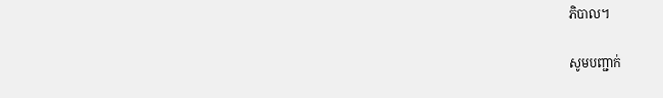ភិបាល។

សូមបញ្ជាក់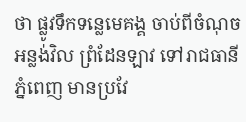ថា ផ្លូវទឹកទន្លេមេគង្គ ចាប់ពីចំណុចអន្លង់វិល ព្រំដែនឡាវ ទៅរាជធានីភ្នំពេញ មានប្រវែ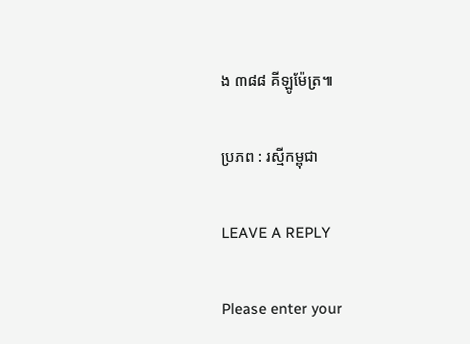ង ៣៨៨ គីឡូម៉ែត្រ៕

ប្រភព : រស្មីកម្ពុជា

LEAVE A REPLY

Please enter your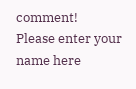comment!
Please enter your name here